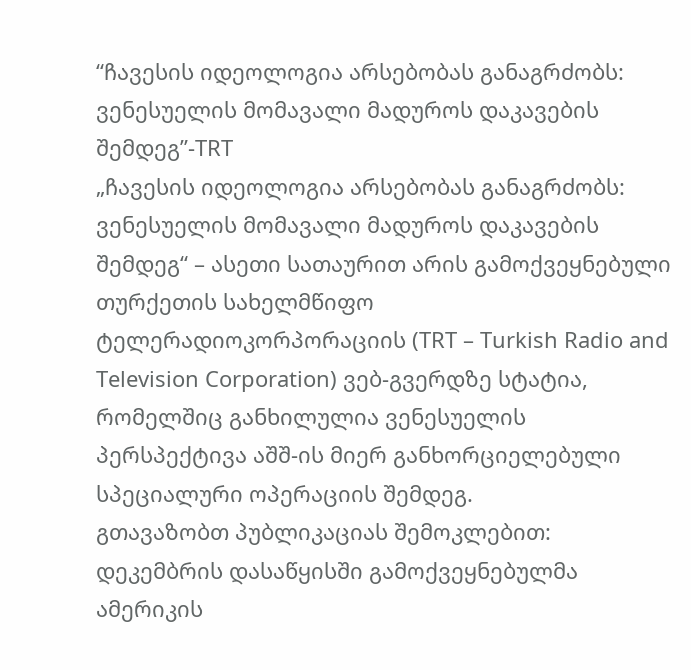“ჩავესის იდეოლოგია არსებობას განაგრძობს: ვენესუელის მომავალი მადუროს დაკავების შემდეგ”-TRT
„ჩავესის იდეოლოგია არსებობას განაგრძობს: ვენესუელის მომავალი მადუროს დაკავების შემდეგ“ – ასეთი სათაურით არის გამოქვეყნებული თურქეთის სახელმწიფო ტელერადიოკორპორაციის (TRT – Turkish Radio and Television Corporation) ვებ-გვერდზე სტატია, რომელშიც განხილულია ვენესუელის პერსპექტივა აშშ-ის მიერ განხორციელებული სპეციალური ოპერაციის შემდეგ.
გთავაზობთ პუბლიკაციას შემოკლებით:
დეკემბრის დასაწყისში გამოქვეყნებულმა ამერიკის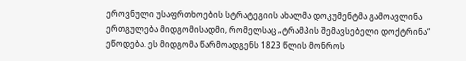ეროვნული უსაფრთხოების სტრატეგიის ახალმა დოკუმენტმა გამოავლინა ერთგულება მიდგომისადმი, რომელსაც „ტრამპის შემავსებელი დოქტრინა“ ეწოდება. ეს მიდგომა წარმოადგენს 1823 წლის მონროს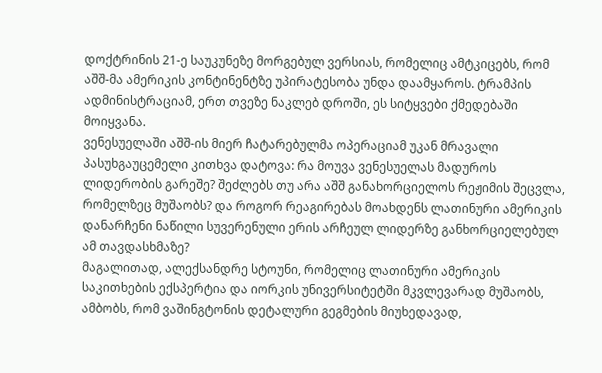დოქტრინის 21-ე საუკუნეზე მორგებულ ვერსიას, რომელიც ამტკიცებს, რომ აშშ-მა ამერიკის კონტინენტზე უპირატესობა უნდა დაამყაროს. ტრამპის ადმინისტრაციამ, ერთ თვეზე ნაკლებ დროში, ეს სიტყვები ქმედებაში მოიყვანა.
ვენესუელაში აშშ-ის მიერ ჩატარებულმა ოპერაციამ უკან მრავალი პასუხგაუცემელი კითხვა დატოვა: რა მოუვა ვენესუელას მადუროს ლიდერობის გარეშე? შეძლებს თუ არა აშშ განახორციელოს რეჟიმის შეცვლა, რომელზეც მუშაობს? და როგორ რეაგირებას მოახდენს ლათინური ამერიკის დანარჩენი ნაწილი სუვერენული ერის არჩეულ ლიდერზე განხორციელებულ ამ თავდასხმაზე?
მაგალითად, ალექსანდრე სტოუნი, რომელიც ლათინური ამერიკის საკითხების ექსპერტია და იორკის უნივერსიტეტში მკვლევარად მუშაობს, ამბობს, რომ ვაშინგტონის დეტალური გეგმების მიუხედავად,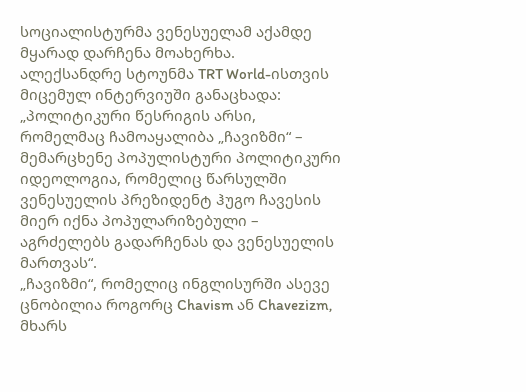სოციალისტურმა ვენესუელამ აქამდე მყარად დარჩენა მოახერხა.
ალექსანდრე სტოუნმა TRT World-ისთვის მიცემულ ინტერვიუში განაცხადა: „პოლიტიკური წესრიგის არსი, რომელმაც ჩამოაყალიბა „ჩავიზმი“ – მემარცხენე პოპულისტური პოლიტიკური იდეოლოგია, რომელიც წარსულში ვენესუელის პრეზიდენტ ჰუგო ჩავესის მიერ იქნა პოპულარიზებული – აგრძელებს გადარჩენას და ვენესუელის მართვას“.
„ჩავიზმი“, რომელიც ინგლისურში ასევე ცნობილია როგორც Chavism ან Chavezizm, მხარს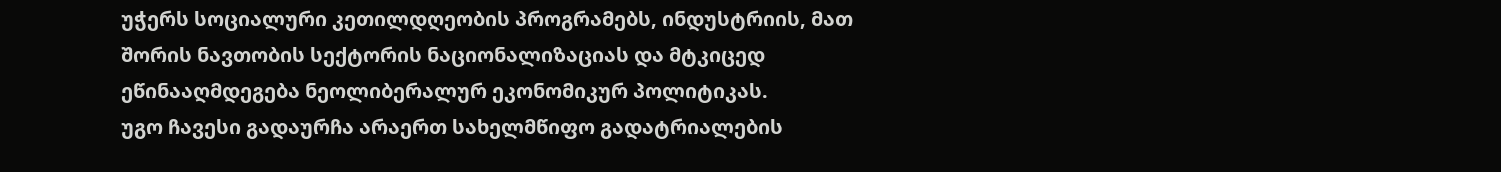უჭერს სოციალური კეთილდღეობის პროგრამებს, ინდუსტრიის, მათ შორის ნავთობის სექტორის ნაციონალიზაციას და მტკიცედ ეწინააღმდეგება ნეოლიბერალურ ეკონომიკურ პოლიტიკას.
უგო ჩავესი გადაურჩა არაერთ სახელმწიფო გადატრიალების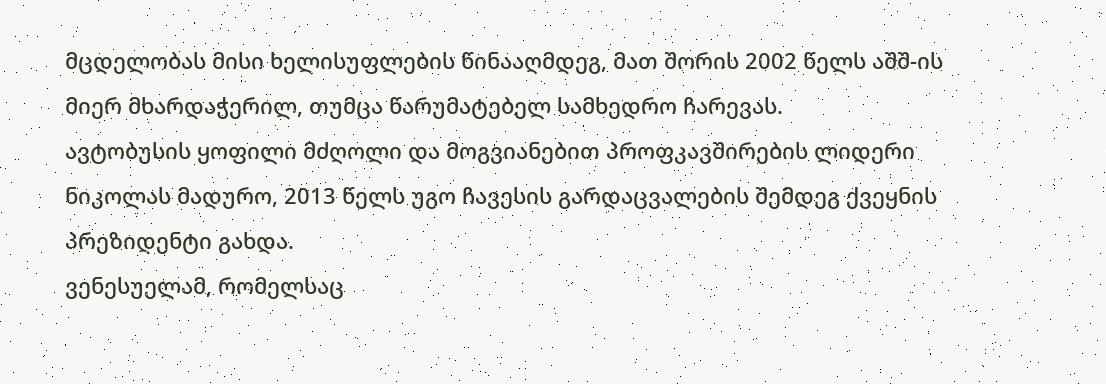მცდელობას მისი ხელისუფლების წინააღმდეგ, მათ შორის 2002 წელს აშშ-ის მიერ მხარდაჭერილ, თუმცა წარუმატებელ სამხედრო ჩარევას.
ავტობუსის ყოფილი მძღოლი და მოგვიანებით პროფკავშირების ლიდერი ნიკოლას მადურო, 2013 წელს უგო ჩავესის გარდაცვალების შემდეგ ქვეყნის პრეზიდენტი გახდა.
ვენესუელამ, რომელსაც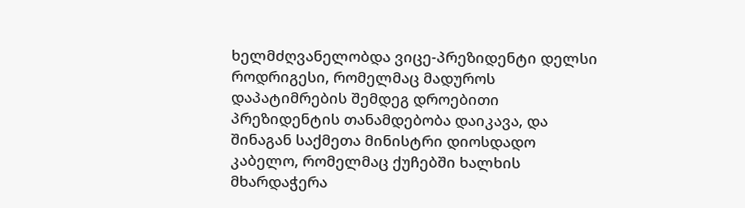ხელმძღვანელობდა ვიცე-პრეზიდენტი დელსი როდრიგესი, რომელმაც მადუროს დაპატიმრების შემდეგ დროებითი პრეზიდენტის თანამდებობა დაიკავა, და შინაგან საქმეთა მინისტრი დიოსდადო კაბელო, რომელმაც ქუჩებში ხალხის მხარდაჭერა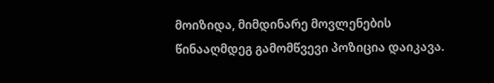მოიზიდა, მიმდინარე მოვლენების წინააღმდეგ გამომწვევი პოზიცია დაიკავა.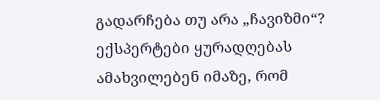გადარჩება თუ არა „ჩავიზმი“?
ექსპერტები ყურადღებას ამახვილებენ იმაზე, რომ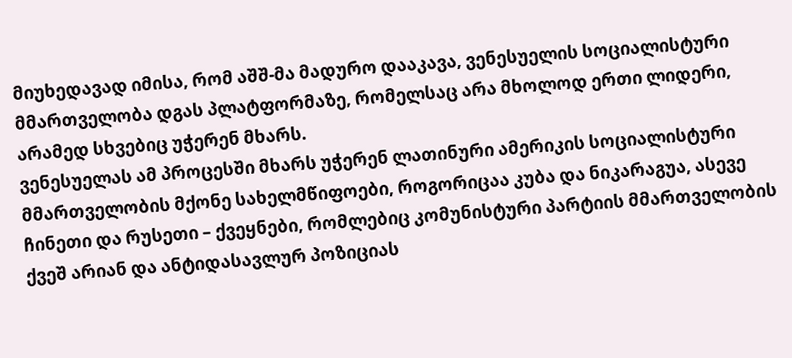მიუხედავად იმისა, რომ აშშ-მა მადურო დააკავა, ვენესუელის სოციალისტური მმართველობა დგას პლატფორმაზე, რომელსაც არა მხოლოდ ერთი ლიდერი, არამედ სხვებიც უჭერენ მხარს.
ვენესუელას ამ პროცესში მხარს უჭერენ ლათინური ამერიკის სოციალისტური მმართველობის მქონე სახელმწიფოები, როგორიცაა კუბა და ნიკარაგუა, ასევე ჩინეთი და რუსეთი – ქვეყნები, რომლებიც კომუნისტური პარტიის მმართველობის ქვეშ არიან და ანტიდასავლურ პოზიციას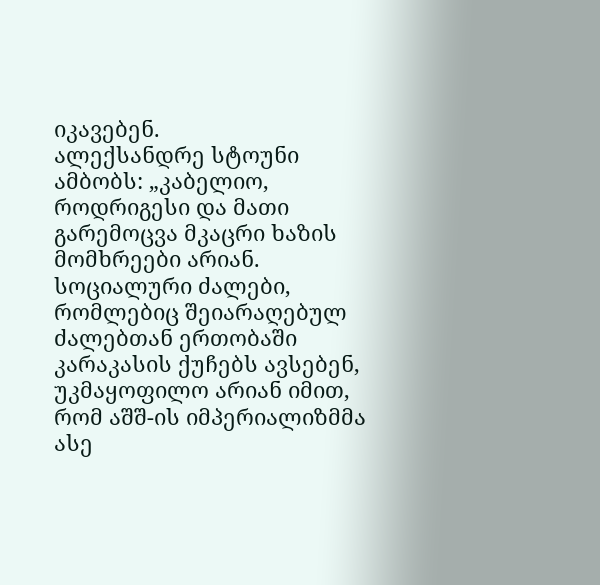იკავებენ.
ალექსანდრე სტოუნი ამბობს: „კაბელიო, როდრიგესი და მათი გარემოცვა მკაცრი ხაზის მომხრეები არიან. სოციალური ძალები, რომლებიც შეიარაღებულ ძალებთან ერთობაში კარაკასის ქუჩებს ავსებენ, უკმაყოფილო არიან იმით, რომ აშშ-ის იმპერიალიზმმა ასე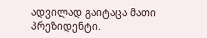ადვილად გაიტაცა მათი პრეზიდენტი.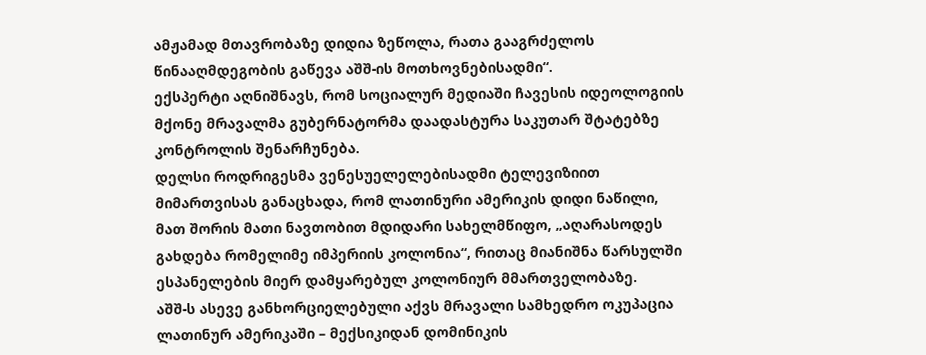ამჟამად მთავრობაზე დიდია ზეწოლა, რათა გააგრძელოს წინააღმდეგობის გაწევა აშშ-ის მოთხოვნებისადმი“.
ექსპერტი აღნიშნავს, რომ სოციალურ მედიაში ჩავესის იდეოლოგიის მქონე მრავალმა გუბერნატორმა დაადასტურა საკუთარ შტატებზე კონტროლის შენარჩუნება.
დელსი როდრიგესმა ვენესუელელებისადმი ტელევიზიით მიმართვისას განაცხადა, რომ ლათინური ამერიკის დიდი ნაწილი, მათ შორის მათი ნავთობით მდიდარი სახელმწიფო, „აღარასოდეს გახდება რომელიმე იმპერიის კოლონია“, რითაც მიანიშნა წარსულში ესპანელების მიერ დამყარებულ კოლონიურ მმართველობაზე.
აშშ-ს ასევე განხორციელებული აქვს მრავალი სამხედრო ოკუპაცია ლათინურ ამერიკაში – მექსიკიდან დომინიკის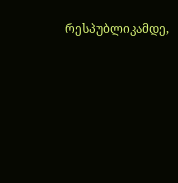რესპუბლიკამდე,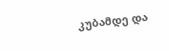კუბამდე და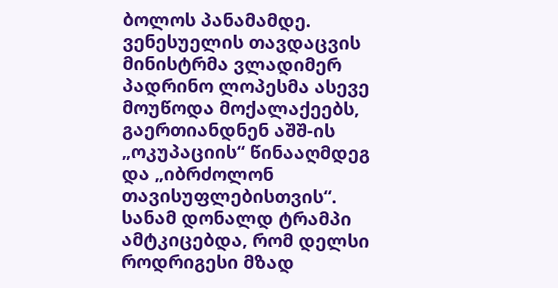ბოლოს პანამამდე.
ვენესუელის თავდაცვის მინისტრმა ვლადიმერ პადრინო ლოპესმა ასევე მოუწოდა მოქალაქეებს, გაერთიანდნენ აშშ-ის „ოკუპაციის“ წინააღმდეგ და „იბრძოლონ თავისუფლებისთვის“.
სანამ დონალდ ტრამპი ამტკიცებდა, რომ დელსი როდრიგესი მზად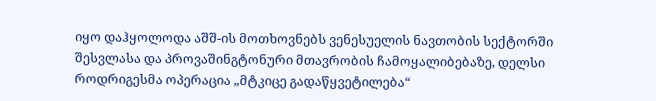იყო დაჰყოლოდა აშშ-ის მოთხოვნებს ვენესუელის ნავთობის სექტორში შესვლასა და პროვაშინგტონური მთავრობის ჩამოყალიბებაზე, დელსი როდრიგესმა ოპერაცია „მტკიცე გადაწყვეტილება“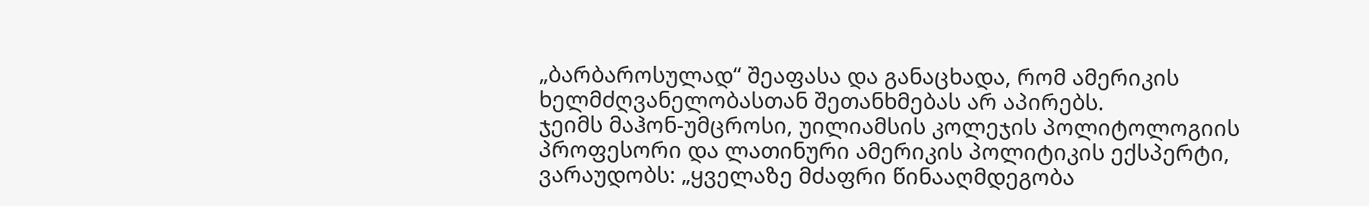„ბარბაროსულად“ შეაფასა და განაცხადა, რომ ამერიკის ხელმძღვანელობასთან შეთანხმებას არ აპირებს.
ჯეიმს მაჰონ-უმცროსი, უილიამსის კოლეჯის პოლიტოლოგიის პროფესორი და ლათინური ამერიკის პოლიტიკის ექსპერტი, ვარაუდობს: „ყველაზე მძაფრი წინააღმდეგობა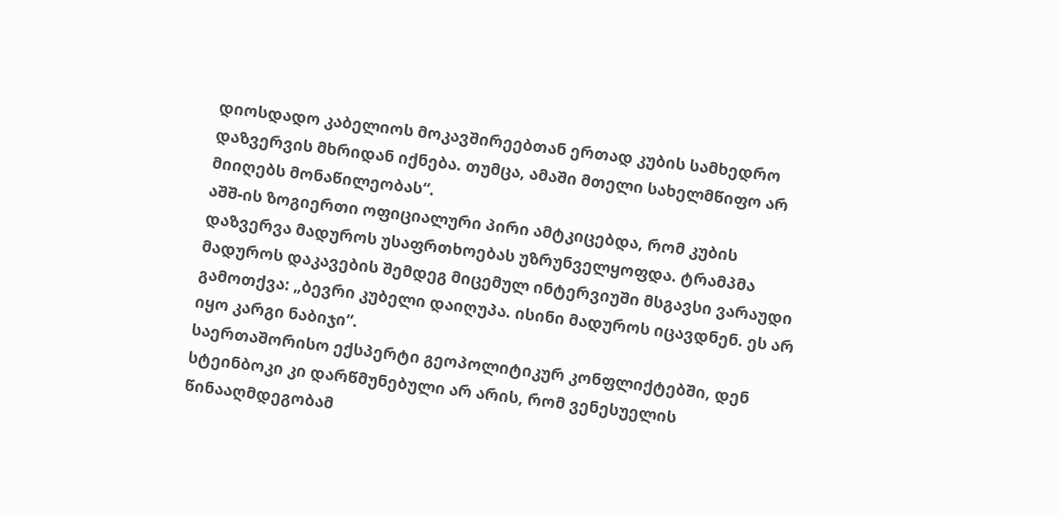დიოსდადო კაბელიოს მოკავშირეებთან ერთად კუბის სამხედრო დაზვერვის მხრიდან იქნება. თუმცა, ამაში მთელი სახელმწიფო არ მიიღებს მონაწილეობას“.
აშშ-ის ზოგიერთი ოფიციალური პირი ამტკიცებდა, რომ კუბის დაზვერვა მადუროს უსაფრთხოებას უზრუნველყოფდა. ტრამპმა მადუროს დაკავების შემდეგ მიცემულ ინტერვიუში მსგავსი ვარაუდი გამოთქვა: „ბევრი კუბელი დაიღუპა. ისინი მადუროს იცავდნენ. ეს არ იყო კარგი ნაბიჯი“.
საერთაშორისო ექსპერტი გეოპოლიტიკურ კონფლიქტებში, დენ სტეინბოკი კი დარწმუნებული არ არის, რომ ვენესუელის წინააღმდეგობამ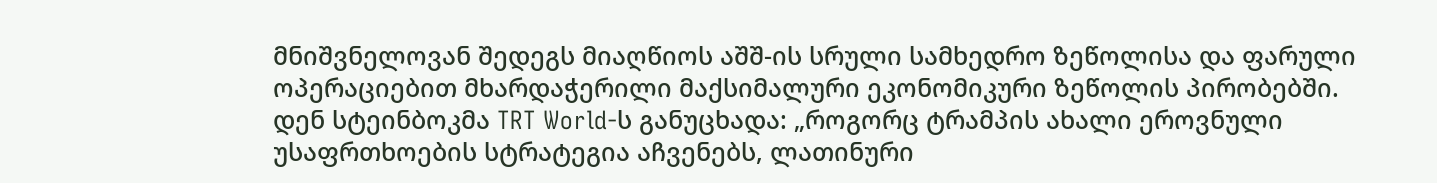მნიშვნელოვან შედეგს მიაღწიოს აშშ-ის სრული სამხედრო ზეწოლისა და ფარული ოპერაციებით მხარდაჭერილი მაქსიმალური ეკონომიკური ზეწოლის პირობებში.
დენ სტეინბოკმა TRT World-ს განუცხადა: „როგორც ტრამპის ახალი ეროვნული უსაფრთხოების სტრატეგია აჩვენებს, ლათინური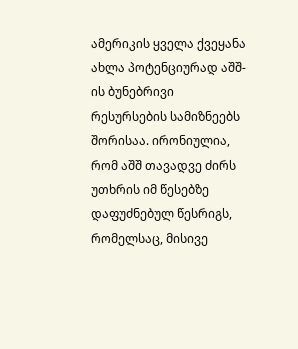ამერიკის ყველა ქვეყანა ახლა პოტენციურად აშშ-ის ბუნებრივი რესურსების სამიზნეებს შორისაა. ირონიულია, რომ აშშ თავადვე ძირს უთხრის იმ წესებზე დაფუძნებულ წესრიგს, რომელსაც, მისივე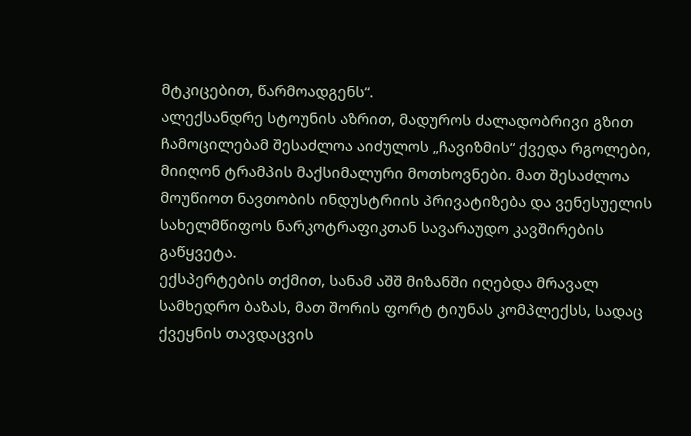მტკიცებით, წარმოადგენს“.
ალექსანდრე სტოუნის აზრით, მადუროს ძალადობრივი გზით ჩამოცილებამ შესაძლოა აიძულოს „ჩავიზმის“ ქვედა რგოლები, მიიღონ ტრამპის მაქსიმალური მოთხოვნები. მათ შესაძლოა მოუწიოთ ნავთობის ინდუსტრიის პრივატიზება და ვენესუელის სახელმწიფოს ნარკოტრაფიკთან სავარაუდო კავშირების გაწყვეტა.
ექსპერტების თქმით, სანამ აშშ მიზანში იღებდა მრავალ სამხედრო ბაზას, მათ შორის ფორტ ტიუნას კომპლექსს, სადაც ქვეყნის თავდაცვის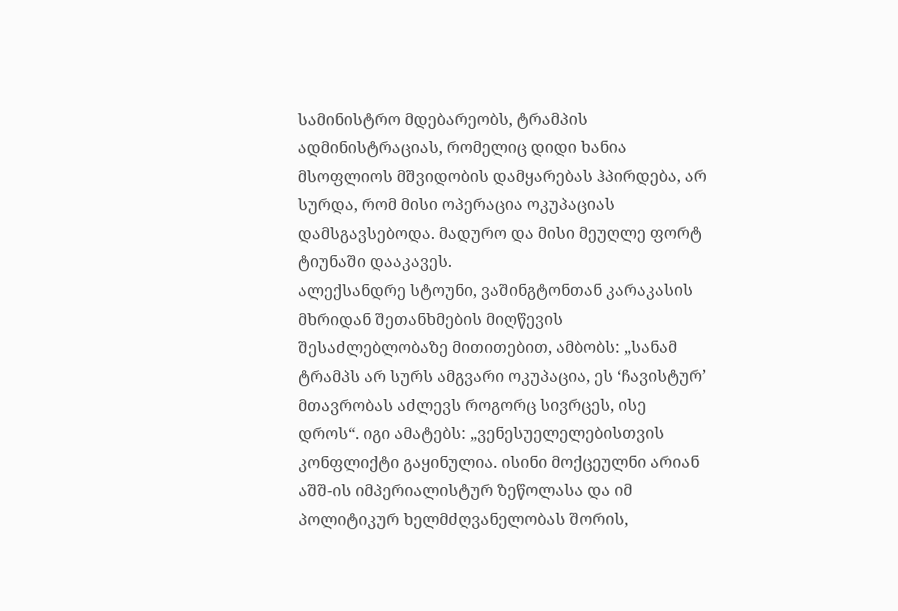სამინისტრო მდებარეობს, ტრამპის ადმინისტრაციას, რომელიც დიდი ხანია მსოფლიოს მშვიდობის დამყარებას ჰპირდება, არ სურდა, რომ მისი ოპერაცია ოკუპაციას დამსგავსებოდა. მადურო და მისი მეუღლე ფორტ ტიუნაში დააკავეს.
ალექსანდრე სტოუნი, ვაშინგტონთან კარაკასის მხრიდან შეთანხმების მიღწევის შესაძლებლობაზე მითითებით, ამბობს: „სანამ ტრამპს არ სურს ამგვარი ოკუპაცია, ეს ‘ჩავისტურ’ მთავრობას აძლევს როგორც სივრცეს, ისე დროს“. იგი ამატებს: „ვენესუელელებისთვის კონფლიქტი გაყინულია. ისინი მოქცეულნი არიან აშშ-ის იმპერიალისტურ ზეწოლასა და იმ პოლიტიკურ ხელმძღვანელობას შორის,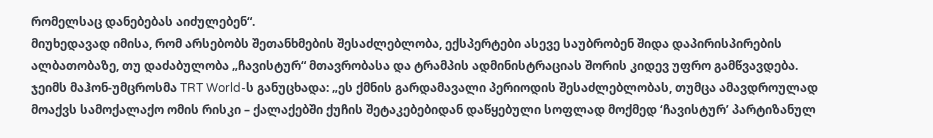რომელსაც დანებებას აიძულებენ“.
მიუხედავად იმისა, რომ არსებობს შეთანხმების შესაძლებლობა, ექსპერტები ასევე საუბრობენ შიდა დაპირისპირების ალბათობაზე, თუ დაძაბულობა „ჩავისტურ“ მთავრობასა და ტრამპის ადმინისტრაციას შორის კიდევ უფრო გამწვავდება.
ჯეიმს მაჰონ-უმცროსმა TRT World-ს განუცხადა: „ეს ქმნის გარდამავალი პერიოდის შესაძლებლობას, თუმცა ამავდროულად მოაქვს სამოქალაქო ომის რისკი – ქალაქებში ქუჩის შეტაკებებიდან დაწყებული სოფლად მოქმედ ‘ჩავისტურ’ პარტიზანულ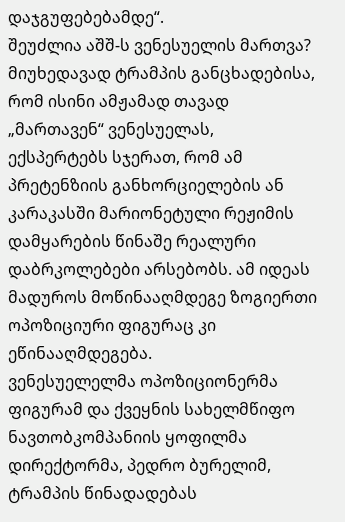დაჯგუფებებამდე“.
შეუძლია აშშ-ს ვენესუელის მართვა?
მიუხედავად ტრამპის განცხადებისა, რომ ისინი ამჟამად თავად „მართავენ“ ვენესუელას, ექსპერტებს სჯერათ, რომ ამ პრეტენზიის განხორციელების ან კარაკასში მარიონეტული რეჟიმის დამყარების წინაშე რეალური დაბრკოლებები არსებობს. ამ იდეას მადუროს მოწინააღმდეგე ზოგიერთი ოპოზიციური ფიგურაც კი ეწინააღმდეგება.
ვენესუელელმა ოპოზიციონერმა ფიგურამ და ქვეყნის სახელმწიფო ნავთობკომპანიის ყოფილმა დირექტორმა, პედრო ბურელიმ, ტრამპის წინადადებას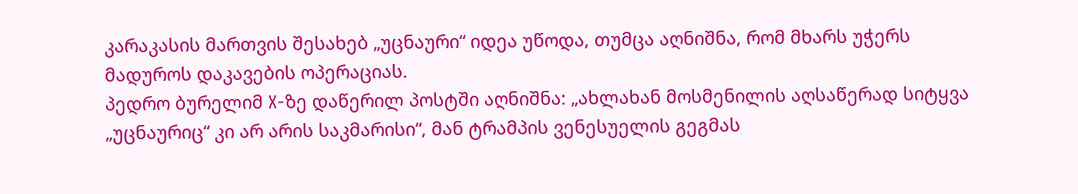კარაკასის მართვის შესახებ „უცნაური“ იდეა უწოდა, თუმცა აღნიშნა, რომ მხარს უჭერს მადუროს დაკავების ოპერაციას.
პედრო ბურელიმ X-ზე დაწერილ პოსტში აღნიშნა: „ახლახან მოსმენილის აღსაწერად სიტყვა „უცნაურიც“ კი არ არის საკმარისი“, მან ტრამპის ვენესუელის გეგმას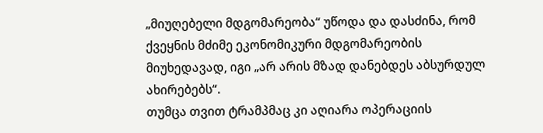„მიუღებელი მდგომარეობა“ უწოდა და დასძინა, რომ ქვეყნის მძიმე ეკონომიკური მდგომარეობის მიუხედავად, იგი „არ არის მზად დანებდეს აბსურდულ ახირებებს“.
თუმცა თვით ტრამპმაც კი აღიარა ოპერაციის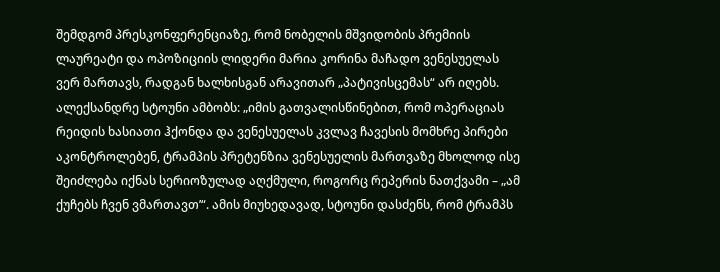შემდგომ პრესკონფერენციაზე, რომ ნობელის მშვიდობის პრემიის ლაურეატი და ოპოზიციის ლიდერი მარია კორინა მაჩადო ვენესუელას ვერ მართავს, რადგან ხალხისგან არავითარ „პატივისცემას“ არ იღებს.
ალექსანდრე სტოუნი ამბობს: „იმის გათვალისწინებით, რომ ოპერაციას რეიდის ხასიათი ჰქონდა და ვენესუელას კვლავ ჩავესის მომხრე პირები აკონტროლებენ, ტრამპის პრეტენზია ვენესუელის მართვაზე მხოლოდ ისე შეიძლება იქნას სერიოზულად აღქმული, როგორც რეპერის ნათქვამი – „ამ ქუჩებს ჩვენ ვმართავთ’“. ამის მიუხედავად, სტოუნი დასძენს, რომ ტრამპს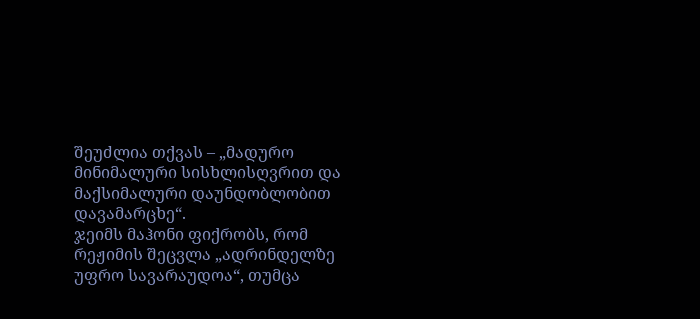შეუძლია თქვას – „მადურო მინიმალური სისხლისღვრით და მაქსიმალური დაუნდობლობით დავამარცხე“.
ჯეიმს მაჰონი ფიქრობს, რომ რეჟიმის შეცვლა „ადრინდელზე უფრო სავარაუდოა“, თუმცა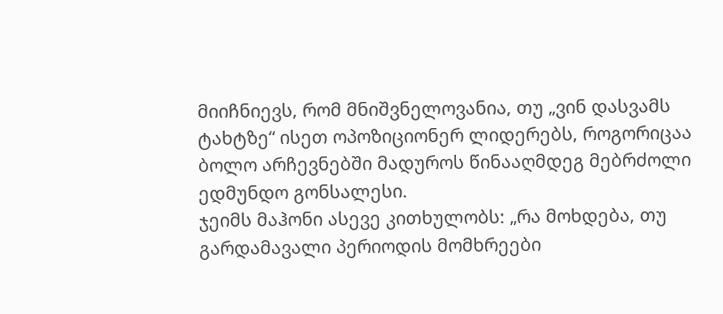მიიჩნიევს, რომ მნიშვნელოვანია, თუ „ვინ დასვამს ტახტზე“ ისეთ ოპოზიციონერ ლიდერებს, როგორიცაა ბოლო არჩევნებში მადუროს წინააღმდეგ მებრძოლი ედმუნდო გონსალესი.
ჯეიმს მაჰონი ასევე კითხულობს: „რა მოხდება, თუ გარდამავალი პერიოდის მომხრეები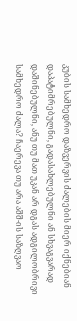კუბის სამხედრო დაზვერვის ძალების მიერ იქნებიან დაპატიმრებულნი, გადასახლებულნი ან სხვაგვარად დაშინებულნი, ანუ თუ მათ უკან არ დგას ადგილობრივი სამხედრო ძალა? ჩაერევა თუ არა აშშ-ის საზღვაო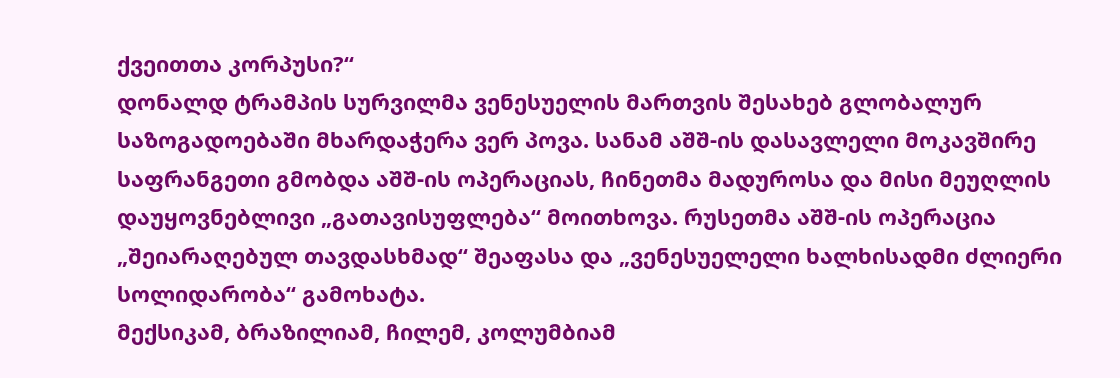ქვეითთა კორპუსი?“
დონალდ ტრამპის სურვილმა ვენესუელის მართვის შესახებ გლობალურ საზოგადოებაში მხარდაჭერა ვერ პოვა. სანამ აშშ-ის დასავლელი მოკავშირე საფრანგეთი გმობდა აშშ-ის ოპერაციას, ჩინეთმა მადუროსა და მისი მეუღლის დაუყოვნებლივი „გათავისუფლება“ მოითხოვა. რუსეთმა აშშ-ის ოპერაცია „შეიარაღებულ თავდასხმად“ შეაფასა და „ვენესუელელი ხალხისადმი ძლიერი სოლიდარობა“ გამოხატა.
მექსიკამ, ბრაზილიამ, ჩილემ, კოლუმბიამ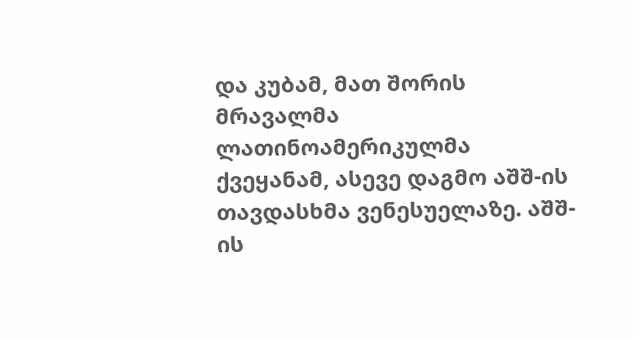და კუბამ, მათ შორის მრავალმა ლათინოამერიკულმა ქვეყანამ, ასევე დაგმო აშშ-ის თავდასხმა ვენესუელაზე. აშშ-ის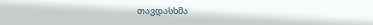თავდასხმა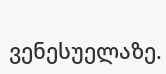ვენესუელაზე.